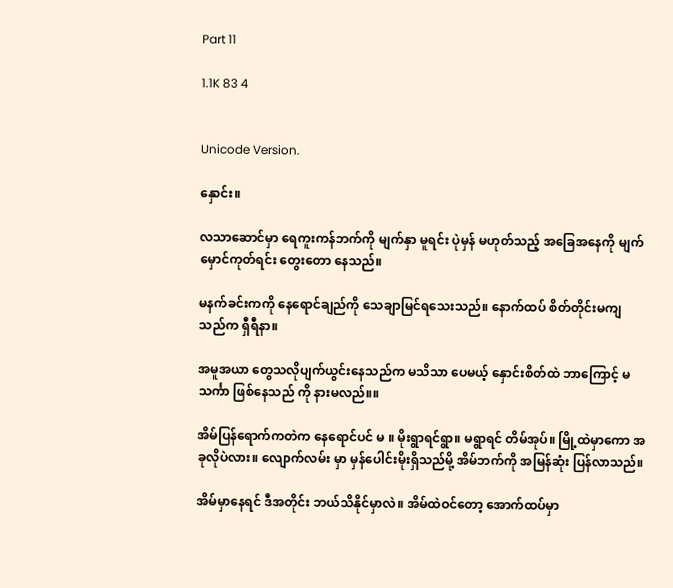Part 11

1.1K 83 4


Unicode Version.

နှောင်း။

လသာဆောင်မှာ ရေကူးကန်ဘက်ကို မျက်နှာ မူရင်း ပုဲမှန် မဟုတ်သည့် အခြေအနေကို မျက်မှောင်ကုတ်ရင်း တွေးတော နေသည်။

မနက်ခင်းကကို နေရောင်ချည်ကို သေချာမြင်ရသေးသည်။ နောက်ထပ် စိတ်တိုင်းမကျ သည်က ရှီရီနာ။

အမူအယာ တွေသလိုပျက်ယွင်းနေသည်က မသိသာ ပေမယ့် နှောင်းစိတ်ထဲ ဘာကြောင့် မသင်္ကာ ဖြစ်နေသည် ကို နားမလည်။။

အိမ်ပြန်ရောက်ကတဲက နေရောင်ပင် မ ။ မိုးရွာရင်ရွာ။ မရွာရင် တိမ်အုပ်။ မြို့ထဲမှာကော အခုလိုပဲလား။ လျောက်လမ်း မှာ မှန်ပေါင်းမိုးရှိသည်မို့ အိမ်ဘက်ကို အမြန်ဆုံး ပြန်လာသည်။

အိမ်မှာနေရင် ဒီအတိုင်း ဘယ်သိနိုင်မှာလဲ။ အိမ်ထဲဝင်တော့ အောက်ထပ်မှာ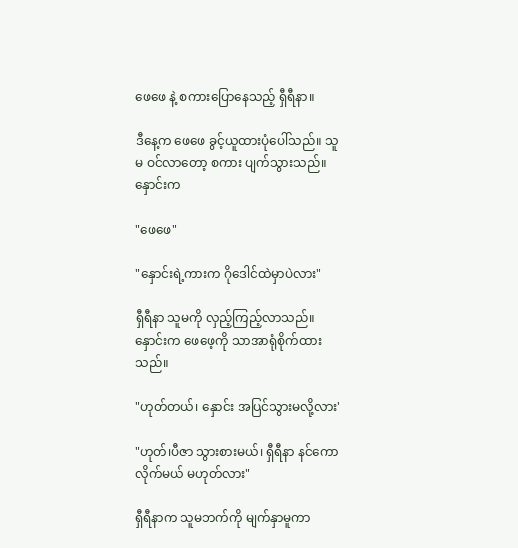ဖေဖေ နဲ့ စကား‌ပြောနေသည့် ရှီရီနာ။

ဒီနေ့က ဖေဖေ ခွင့်ယူထားပုံပေါ်သည်။ သူမ ဝင်လာတော့ စကား ပျက်သွားသည်။ နှောင်းက

"ဖေဖေ"

"နှောင်းရဲ့ကားက ဂိုဒေါင်ထဲမှာပဲလား"

ရှီရီနာ သူမကို လှည့်ကြည့်လာသည်။ နှောင်းက ဖေဖေ့ကို သာအာရုံစိုက်ထားသည်။

"ဟုတ်တယ်၊ နှောင်း အပြင်သွားမလို့လား'

"ဟုတ်၊ပီဇာ သွားစားမယ်၊ ရှီရီနာ နင်ကော လိုက်မယ် မဟုတ်လား"

ရှီရီနာက သူမဘက်ကို မျက်နှာမူကာ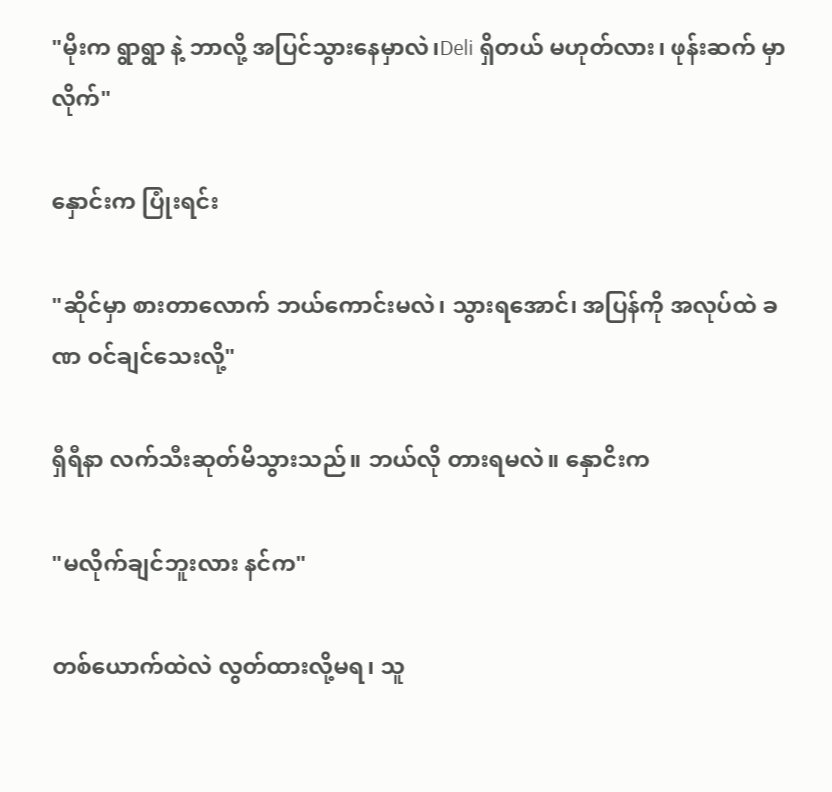"မိုးက ရွာရွာ နဲ့ ဘာလို့ အပြင်သွားနေမှာလဲ၊Deli ရှိတယ် မဟုတ်လား၊ ဖုန်းဆက် မှာလိုက်"

နှောင်းက ပြုံးရင်း

"ဆိုင်မှာ စားတာလောက် ဘယ်ကောင်းမလဲ၊ သွားရအောင်၊ အပြန်ကို အလုပ်ထဲ ခဏ ဝင်ချင်သေးလို့"

ရှီရီနာ လက်သီးဆုတ်မိသွားသည်။ ဘယ်လို တားရမလဲ။ နှောငိးက

"မလိုက်ချင်ဘူးလား နင်က"

တစ်ယောက်ထဲလဲ လွတ်ထားလို့မရ၊ သူ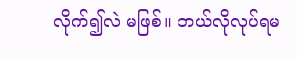လိုက်၍လဲ မဖြစ်။ ဘယ်လိုလုပ်ရမ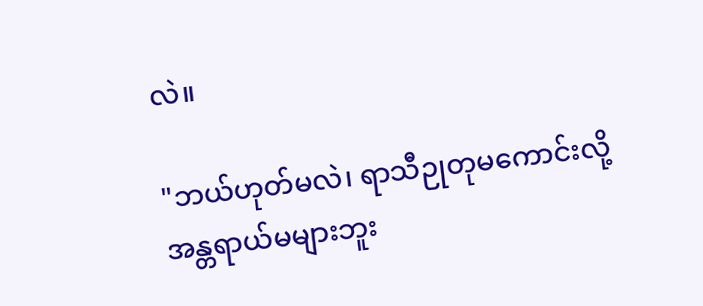လဲ။

"ဘယ်ဟုတ်မလဲ၊ ရာသီဉုတုမကောင်းလို့ အန္တရာယ်မများဘူး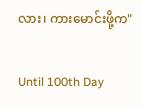လား၊ ကားမောင်းဖို့က"

Until 100th Day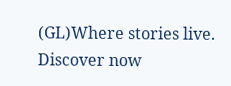(GL)Where stories live. Discover now